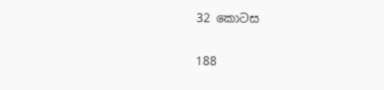32 කොටස

188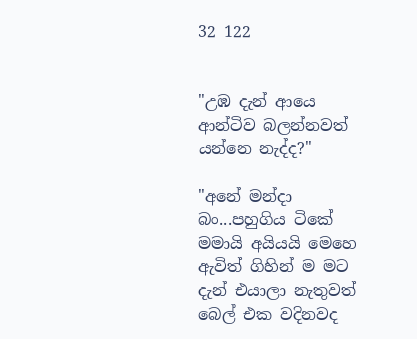32 122


"උඹ දැන් ආයෙ ආන්ටිව බලන්නවත් යන්නෙ නැද්ද?"

"අනේ මන්දා බං...පහුගිය ටිකේ මමායි අයියයි මෙහෙ ඇවිත් ගිහින් ම මට දැන් එයාලා නැතුවත් බෙල් එක වදිනවද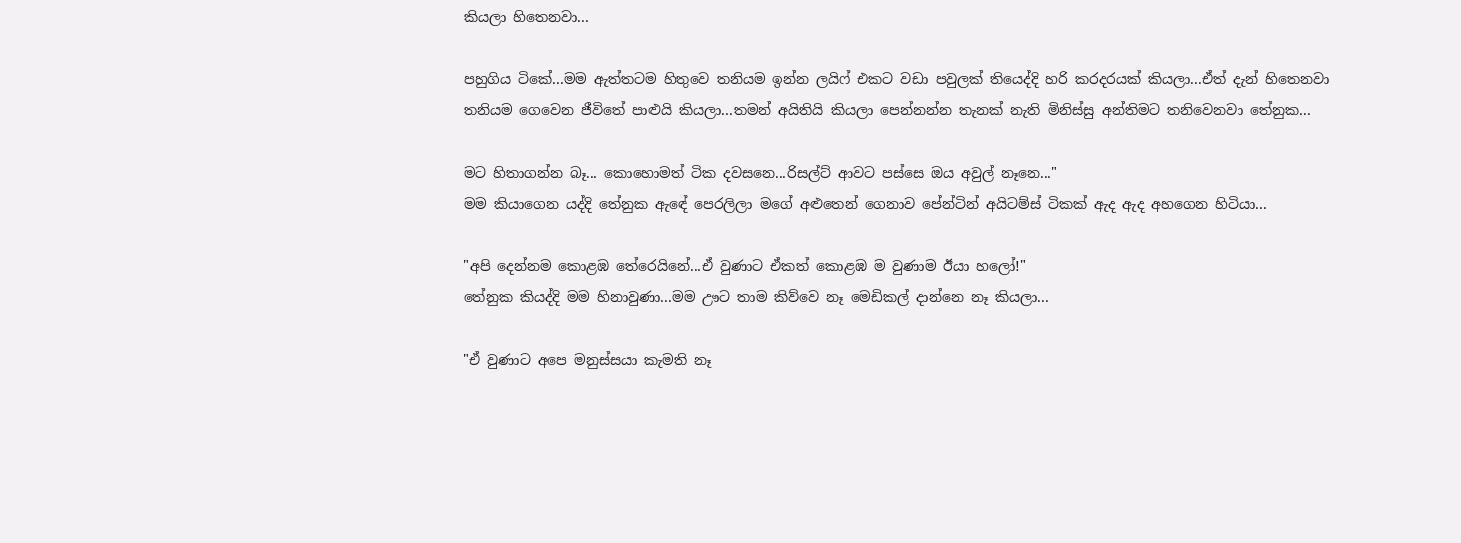කියලා හිතෙනවා...

පහුගිය ටිකේ...මම ඇත්තටම හිතුවෙ තනියම ඉන්න ලයිෆ් එකට වඩා පවුලක් තියෙද්දි හරි කරදරයක් කියලා...ඒත් දැන් හිතෙනවා තනියම ගෙවෙන ජීවිතේ පාළුයි කියලා...තමන් අයිතියි කියලා පෙන්නන්න තැනක් නැති මිනිස්සු අන්තිමට තනිවෙනවා තේනුක...

මට හිතාගන්න බෑ... කොහොමත් ටික දවසනෙ...රිසල්ට් ආවට පස්සෙ ඔය අවුල් නෑනෙ..."
මම කියාගෙන යද්දි තේනුක ඇඳේ පෙරලිලා මගේ අළුතෙන් ගෙනාව පේන්ටින් අයිටම්ස් ටිකක් ඇද ඇද අහගෙන හිටියා...

"අපි දෙන්නම කොළඹ තේරෙයිනේ...ඒ වුණාට ඒකත් කොළඹ ම වුණාම ඊයා හලෝ!"
තේනුක කියද්දි මම හිනාවුණා...මම ඌට තාම කිව්වෙ නෑ මෙඩිකල් දාන්නෙ නෑ කියලා...

"ඒ වුණාට අපෙ මනුස්සයා කැමති නෑ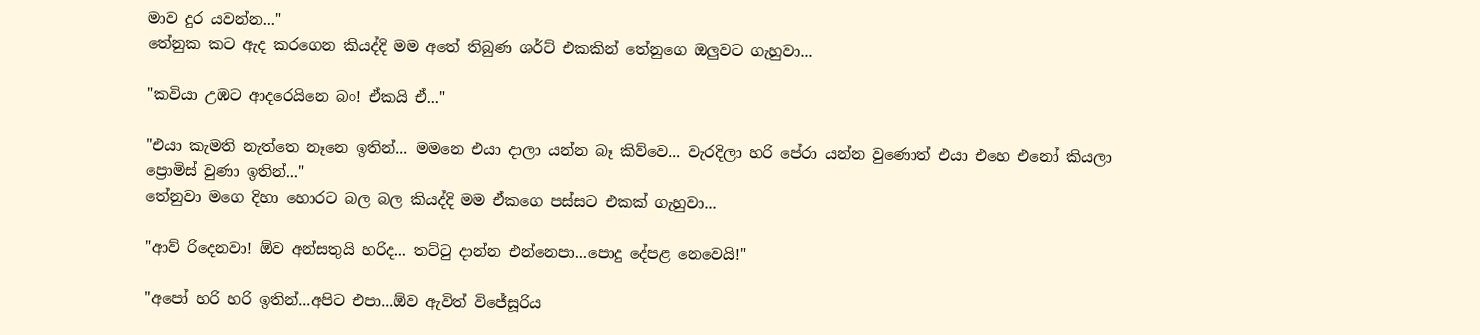මාව දුර යවන්න..."
තේනුක කට ඇද කරගෙන කියද්දි මම අතේ තිබුණ ශර්ට් එකකින් තේනුගෙ ඔලුවට ගැහුවා...

"කවියා උඹට ආදරෙයිනෙ බං! ඒකයි ඒ..."

"එයා කැමති නැත්තෙ නෑනෙ ඉතින්... මමනෙ එයා දාලා යන්න බෑ කිව්වෙ... වැරදිලා හරි පේරා යන්න වුණොත් එයා එහෙ එනෝ කියලා ප්‍රොමිස් වුණා ඉතින්..."
තේනුවා මගෙ දිහා හොරට බල බල කියද්දි මම ඒකගෙ පස්සට එකක් ගැහුවා...

"ආව් රිදෙනවා! ඕව අන්සතුයි හරිද... තට්ටු දාන්න එන්නෙපා...පොදු දේපළ නෙවෙයි!"

"අපෝ හරි හරි ඉතින්...අපිට එපා...ඕව ඇවිත් විජේසූරිය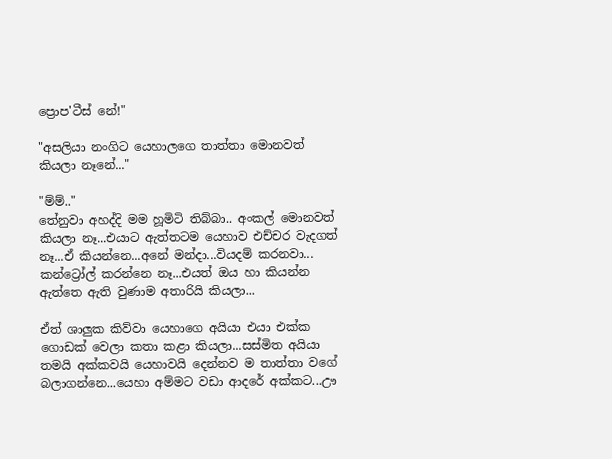ප්‍රොප'ටීස් නේ!"

"අසලියා නංගිට යෙහාලගෙ තාත්තා මොනවත් කියලා නෑනේ..."

"ම්ම්.."
තේනුවා අහද්දි මම හූමිටි තිබ්බා.. අංකල් මොනවත් කියලා නෑ...එයාට ඇත්තටම යෙහාව එච්චර වැදගත් නෑ...ඒ කියන්නෙ...අනේ මන්දා...වියදම් කරනවා... කන්ට්‍රෝල් කරන්නෙ නෑ...එයත් ඔය හා කියන්න ඇත්තෙ ඇති වුණාම අතාරියි කියලා...

ඒත් ශාලුක කිව්වා යෙහාගෙ අයියා එයා එක්ක ගොඩක් වෙලා කතා කළා කියලා...සස්මිත අයියා තමයි අක්කවයි යෙහාවයි දෙන්නව ම තාත්තා වගේ බලාගන්නෙ...යෙහා අම්මට වඩා ආදරේ අක්කට...ඌ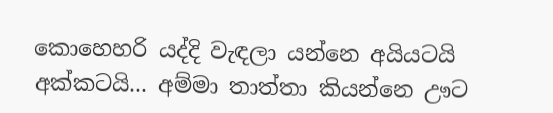කොහෙහරි යද්දි වැඳලා යන්නෙ අයියටයි අක්කටයි... අම්මා තාත්තා කියන්නෙ ඌට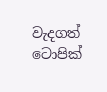වැදගත් ටොපික්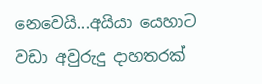නෙවෙයි...අයියා යෙහාට වඩා අවුරුදු දාහතරක්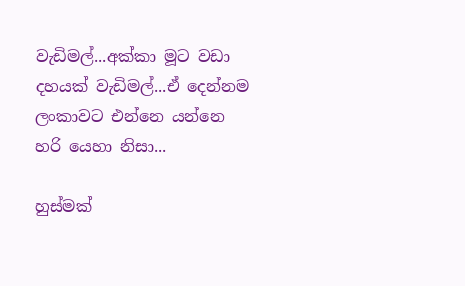වැඩිමල්...අක්කා මූට වඩා දහයක් වැඩිමල්...ඒ දෙන්නම ලංකාවට එන්නෙ යන්නෙ හරි යෙහා නිසා...

හුස්මක්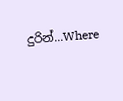දුරින්...Where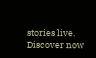stories live. Discover now